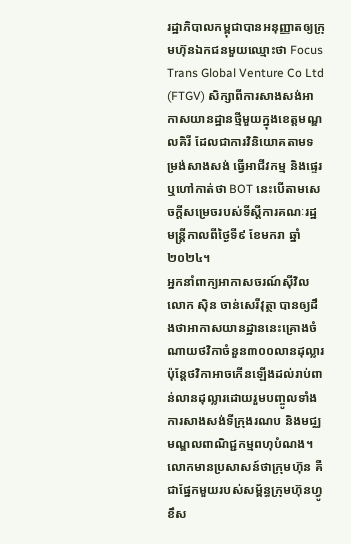រដ្ឋាភិបាលកម្ពុជាបានអនុញ្ញាតឲ្យក្រុមហ៊ុនឯកជនមួយឈ្មោះថា Focus Trans Global Venture Co Ltd (FTGV) សិក្សាពីការសាងសង់អាកាសយានដ្ឋានថ្មីមួយក្នុងខេត្តមណ្ឌលគិរី ដែលជាការវិនិយោគតាមទម្រង់សាងសង់ ធ្វើអាជីវកម្ម និងផ្ទេរ ឬហៅកាត់ថា BOT នេះបើតាមសេចក្តីសម្រេចរបស់ទីស្ដីការគណៈរដ្ឋមន្ត្រីកាលពីថ្ងៃទី៩ ខែមករា ឆ្នាំ២០២៤។
អ្នកនាំពាក្យអាកាសចរណ៍ស៊ីវិល លោក ស៊ិន ចាន់សេរីវុត្ថា បានឲ្យដឹងថាអាកាសយានដ្ឋាននេះគ្រោងចំណាយថវិកាចំនួន៣០០លានដុល្លារ ប៉ុន្តែថវិកាអាចកើនឡើងដល់រាប់ពាន់លានដុល្លារដោយរួមបញ្ចូលទាំងការសាងសង់ទីក្រុងរណប និងមជ្ឈមណ្ឌលពាណិជ្ជកម្មពហុបំណង។
លោកមានប្រសាសន៍ថាក្រុមហ៊ុន គឺជាផ្នែកមួយរបស់សម្ព័ន្ធក្រុមហ៊ុនហ្វូខឹស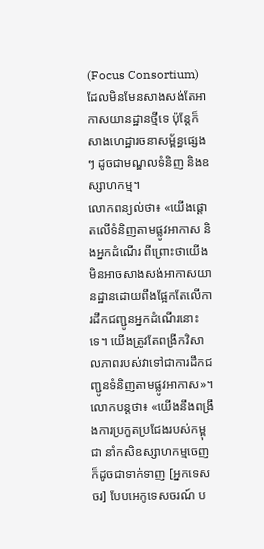(Focus Consortium) ដែលមិនមែនសាងសង់តែអាកាសយានដ្ឋានថ្មីទេ ប៉ុន្តែក៏សាងហេដ្ឋារចនាសម្ព័ន្ធផ្សេងៗ ដូចជាមណ្ឌលទំនិញ និងឧស្សាហកម្ម។
លោកពន្យល់ថា៖ «យើងផ្ដោតលើទំនិញតាមផ្លូវអាកាស និងអ្នកដំណើរ ពីព្រោះថាយើងមិនអាចសាងសង់អាកាសយានដ្ឋានដោយពឹងផ្អែកតែលើការដឹកជញ្ជូនអ្នកដំណើរនោះទេ។ យើងត្រូវតែពង្រីកវិសាលភាពរបស់វាទៅជាការដឹកជញ្ជូនទំនិញតាមផ្លូវអាកាស»។
លោកបន្តថា៖ «យើងនឹងពង្រឹងការប្រកួតប្រជែងរបស់កម្ពុជា នាំកសិឧស្សាហកម្មចេញ ក៏ដូចជាទាក់ទាញ [អ្នកទេសចរ] បែបអេកូទេសចរណ៍ ប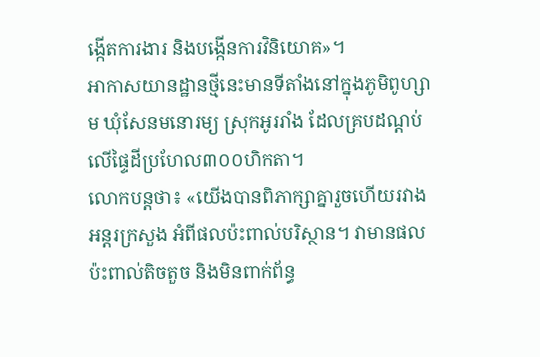ង្កើតការងារ និងបង្កើនការវិនិយោគ»។
អាកាសយានដ្ឋានថ្មីនេះមានទីតាំងនៅក្នុងភូមិពូហ្សាម ឃុំសែនមនោរម្យ ស្រុកអូររាំង ដែលគ្របដណ្ដប់លើផ្ទៃដីប្រហែល៣០០ហិកតា។
លោកបន្តថា៖ «យើងបានពិភាក្សាគ្នារួចហើយរវាងអន្តរក្រសួង អំពីផលប៉ះពាល់បរិស្ថាន។ វាមានផលប៉ះពាល់តិចតួច និងមិនពាក់ព័ន្ធ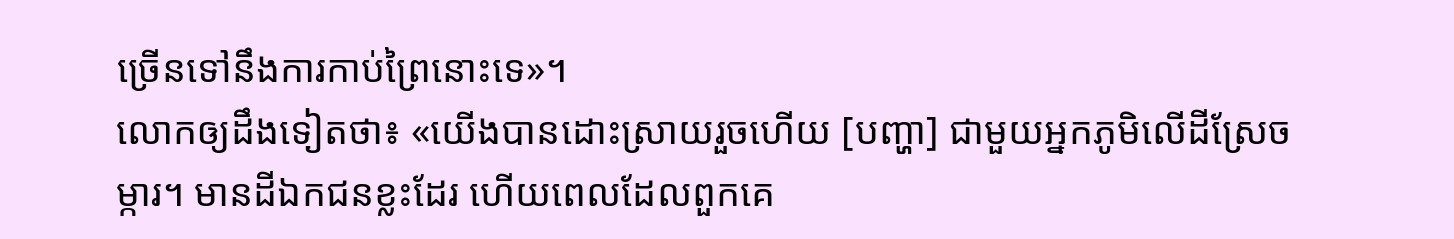ច្រើនទៅនឹងការកាប់ព្រៃនោះទេ»។
លោកឲ្យដឹងទៀតថា៖ «យើងបានដោះស្រាយរួចហើយ [បញ្ហា] ជាមួយអ្នកភូមិលើដីស្រែចម្ការ។ មានដីឯកជនខ្លះដែរ ហើយពេលដែលពួកគេ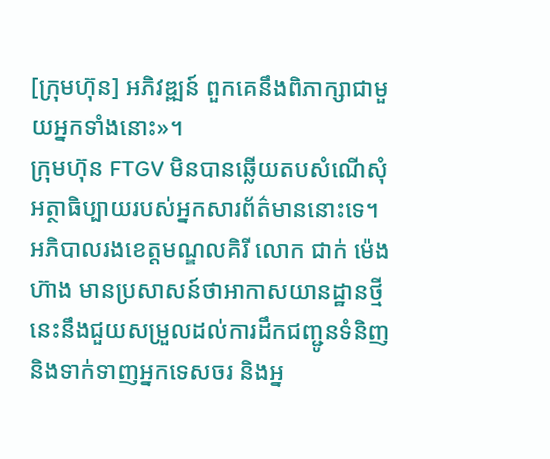[ក្រុមហ៊ុន] អភិវឌ្ឍន៍ ពួកគេនឹងពិភាក្សាជាមួយអ្នកទាំងនោះ»។
ក្រុមហ៊ុន FTGV មិនបានឆ្លើយតបសំណើសុំអត្ថាធិប្បាយរបស់អ្នកសារព័ត៌មាននោះទេ។
អភិបាលរងខេត្តមណ្ឌលគិរី លោក ជាក់ ម៉េងហ៊ាង មានប្រសាសន៍ថាអាកាសយានដ្ឋានថ្មីនេះនឹងជួយសម្រួលដល់ការដឹកជញ្ជូនទំនិញ និងទាក់ទាញអ្នកទេសចរ និងអ្ន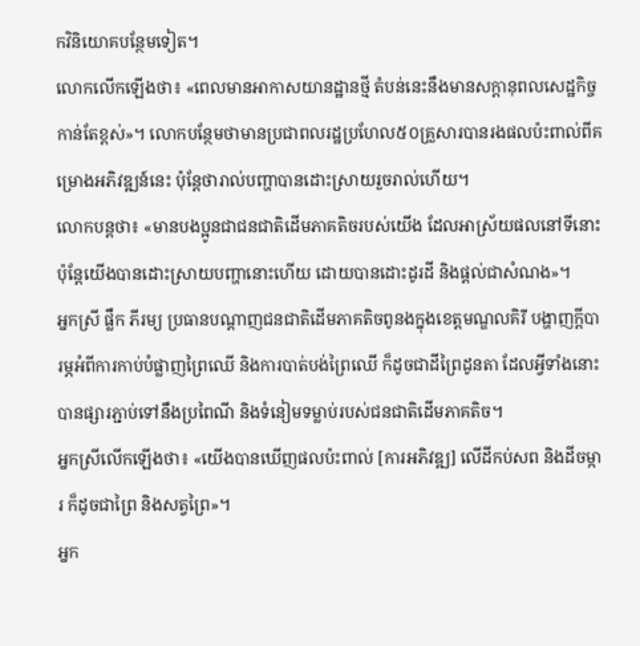កវិនិយោគបន្ថែមទៀត។
លោកលើកឡើងថា៖ «ពេលមានអាកាសយានដ្ឋានថ្មី តំបន់នេះនឹងមានសក្ដានុពលសេដ្ឋកិច្ចកាន់តែខ្ពស់»។ លោកបន្ថែមថាមានប្រជាពលរដ្ឋប្រហែល៥០គ្រួសារបានរងផលប៉ះពាល់ពីគម្រោងអភិវឌ្ឍន៍នេះ ប៉ុន្តែថារាល់បញ្ហាបានដោះស្រាយរួចរាល់ហើយ។
លោកបន្តថា៖ «មានបងប្អូនជាជនជាតិដើមភាគតិចរបស់យើង ដែលអាស្រ័យផលនៅទីនោះ ប៉ុន្តែយើងបានដោះស្រាយបញ្ហានោះហើយ ដោយបានដោះដូរដី និងផ្ដល់ជាសំណង»។
អ្នកស្រី ផ្លឹក ភីរម្យ ប្រធានបណ្ដាញជនជាតិដើមភាគតិចពូនងក្នុងខេត្តមណ្ឌលគិរី បង្ហាញក្ដីបារម្ភអំពីការកាប់បំផ្លាញព្រៃឈើ និងការបាត់បង់ព្រៃឈើ ក៏ដូចជាដីព្រៃដូនតា ដែលអ្វីទាំងនោះបានផ្សារភ្ជាប់ទៅនឹងប្រពៃណី និងទំនៀមទម្លាប់របស់ជនជាតិដើមភាគតិច។
អ្នកស្រីលើកឡើងថា៖ «យើងបានឃើញផលប៉ះពាល់ [ការអភិវឌ្ឍ] លើដីកប់សព និងដីចម្ការ ក៏ដូចជាព្រៃ និងសត្វព្រៃ»។
អ្នក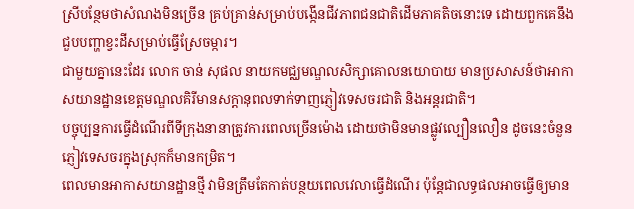ស្រីបន្ថែមថាសំណងមិនច្រើន គ្រប់គ្រាន់សម្រាប់បង្កើនជីវភាពជនជាតិដើមភាគតិចនោះទេ ដោយពួកគេនឹងជួបបញ្ហាខ្វះដីសម្រាប់ធ្វើស្រែចម្ការ។
ជាមួយគ្នានេះដែរ លោក ចាន់ សុផល នាយកមជ្ឈមណ្ឌលសិក្សាគោលនយោបាយ មានប្រសាសន៍ថាអាកាសយានដ្ឋានខេត្តមណ្ឌលគិរីមានសក្ដានុពលទាក់ទាញភ្ញៀវទេសចរជាតិ និងអន្តរជាតិ។
បច្ចុប្បន្នការធ្វើដំណើរពីទីក្រុងនានាត្រូវការពេលច្រើនម៉ោង ដោយថាមិនមានផ្លូវល្បឿនលឿន ដូចនេះចំនួនភ្ញៀវទេសចរក្នុងស្រុកក៏មានកម្រិត។
ពេលមានអាកាសយានដ្ឋានថ្មី វាមិនត្រឹមតែកាត់បន្ថយពេលវេលាធ្វើដំណើរ ប៉ុន្តែជាលទ្ធផលអាចធ្វើឲ្យមាន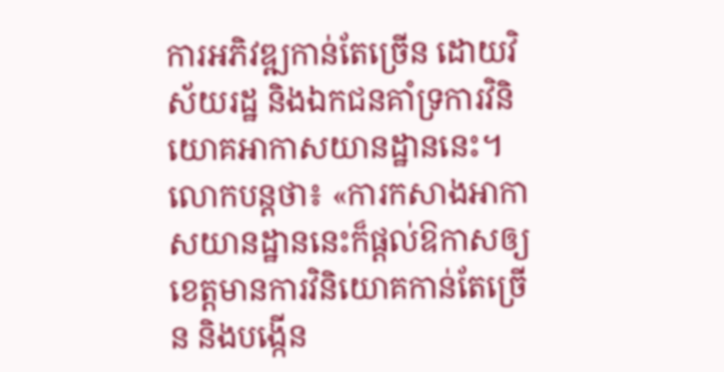ការអភិវឌ្ឍកាន់តែច្រើន ដោយវិស័យរដ្ឋ និងឯកជនគាំទ្រការវិនិយោគអាកាសយានដ្ឋាននេះ។
លោកបន្តថា៖ «ការកសាងអាកាសយានដ្ឋាននេះក៏ផ្ដល់ឱកាសឲ្យខេត្តមានការវិនិយោគកាន់តែច្រើន និងបង្កើន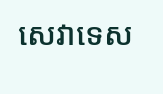សេវាទេស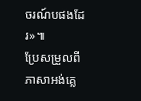ចរណ៍បផងដែរ»៕
ប្រែសម្រួលពីភាសាអង់គ្លេ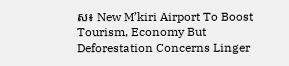ស៖ New M’kiri Airport To Boost Tourism, Economy But Deforestation Concerns Linger